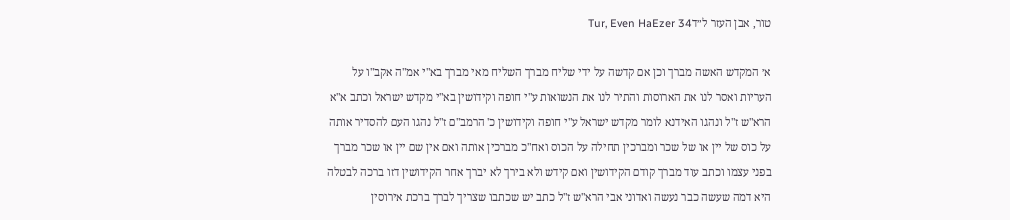טור, אבן העזר ל״דTur, Even HaEzer 34

א׳ המקדש האשה מברך וכן אם קדשה על ידי שליח מברך השליח מאי מברך בא"י אמ"ה אקב"ו על העריות ואסר לנו את הארוסות והתיר לנו את הנשואות ע"י חופה וקידושין בא"י מקדש ישראל וכתב א"א הרא"ש ז"ל ונהגו האידנא לומר מקדש ישראל ע"י חופה וקידושין כ' הרמב"ם ז"ל נהגו העם להסדיר אותה על כוס של יין או של שכר ומברכין תחילה על הכוס ואח"כ מברכין אותה ואם אין שם יין או שכר מברך בפני עצמו וכתב עוד מברך קודם הקידושין ואם קידש ולא בירך לא יברך אחר הקידושין דזו ברכה לבטלה היא דמה שעשה כבר נעשה ואדוני אבי הרא"ש ז"ל כתב יש שכתבו שצריך לברך ברכת אירוסין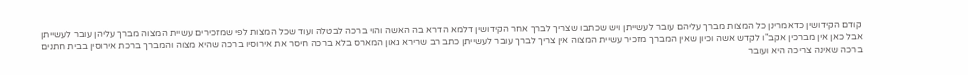קודם הקידושין כדאמרינן כל המצות מברך עליהם עובר לעשייתן ויש שכתבו שצריך לברך אחר הקידושין דלמא הדרא בה האשה והוי ברכה לבטלה ועוד שכל המצות לפי שמזכירים עשיית המצוה מברך עליהן עובר לעשייתן אבל כאן אין מברכין אקב"ו לקדש אשה וכיון שאין המברך מזכיר עשיית המצוה אין צריך לברך עובר לעשייתן כתב רב שרירא גאון המארס בלא ברכה חיסר את אירוסיו ברכה שהיא מצוה והמברך ברכת אירוסין בבית חתנים ברכה שאינה צריכה היא ועובר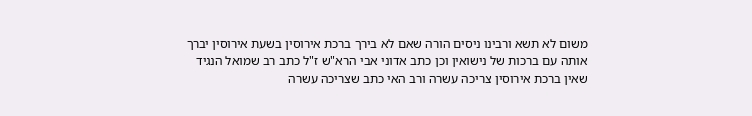משום לא תשא ורבינו ניסים הורה שאם לא בירך ברכת אירוסין בשעת אירוסין יברך אותה עם ברכות של נישואין וכן כתב אדוני אבי הרא"ש ז"ל כתב רב שמואל הנגיד שאין ברכת אירוסין צריכה עשרה ורב האי כתב שצריכה עשרה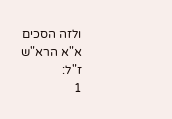ולזה הסכים א"א הרא"ש ז"ל:
1